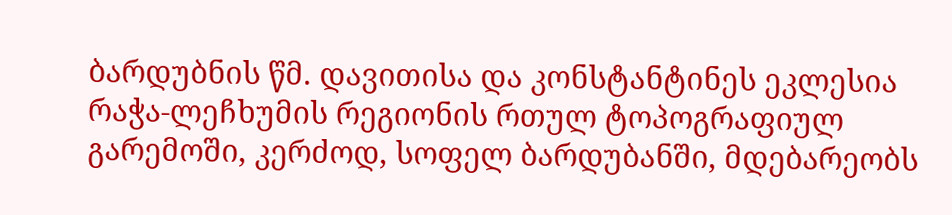ბარდუბნის წმ. დავითისა და კონსტანტინეს ეკლესია
რაჭა-ლეჩხუმის რეგიონის რთულ ტოპოგრაფიულ გარემოში, კერძოდ, სოფელ ბარდუბანში, მდებარეობს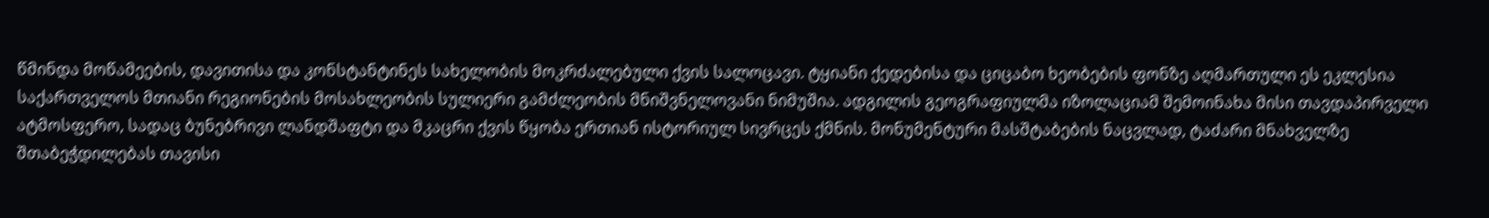წმინდა მოწამეების, დავითისა და კონსტანტინეს სახელობის მოკრძალებული ქვის სალოცავი. ტყიანი ქედებისა და ციცაბო ხეობების ფონზე აღმართული ეს ეკლესია საქართველოს მთიანი რეგიონების მოსახლეობის სულიერი გამძლეობის მნიშვნელოვანი ნიმუშია. ადგილის გეოგრაფიულმა იზოლაციამ შემოინახა მისი თავდაპირველი ატმოსფერო, სადაც ბუნებრივი ლანდშაფტი და მკაცრი ქვის წყობა ერთიან ისტორიულ სივრცეს ქმნის. მონუმენტური მასშტაბების ნაცვლად, ტაძარი მნახველზე შთაბეჭდილებას თავისი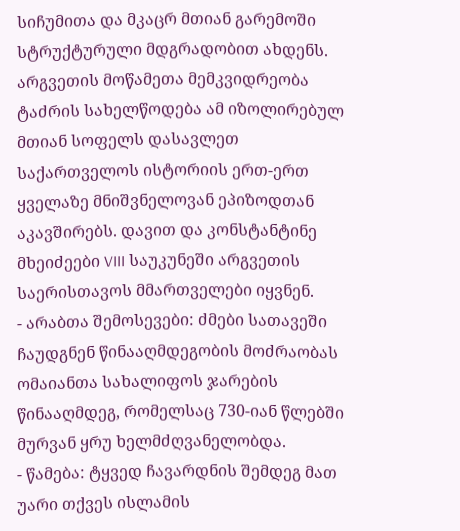სიჩუმითა და მკაცრ მთიან გარემოში სტრუქტურული მდგრადობით ახდენს.
არგვეთის მოწამეთა მემკვიდრეობა
ტაძრის სახელწოდება ამ იზოლირებულ მთიან სოფელს დასავლეთ საქართველოს ისტორიის ერთ-ერთ ყველაზე მნიშვნელოვან ეპიზოდთან აკავშირებს. დავით და კონსტანტინე მხეიძეები VIII საუკუნეში არგვეთის საერისთავოს მმართველები იყვნენ.
- არაბთა შემოსევები: ძმები სათავეში ჩაუდგნენ წინააღმდეგობის მოძრაობას ომაიანთა სახალიფოს ჯარების წინააღმდეგ, რომელსაც 730-იან წლებში მურვან ყრუ ხელმძღვანელობდა.
- წამება: ტყვედ ჩავარდნის შემდეგ მათ უარი თქვეს ისლამის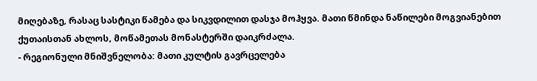მიღებაზე, რასაც სასტიკი წამება და სიკვდილით დასჯა მოჰყვა. მათი წმინდა ნაწილები მოგვიანებით ქუთაისთან ახლოს, მოწამეთას მონასტერში დაიკრძალა.
- რეგიონული მნიშვნელობა: მათი კულტის გავრცელება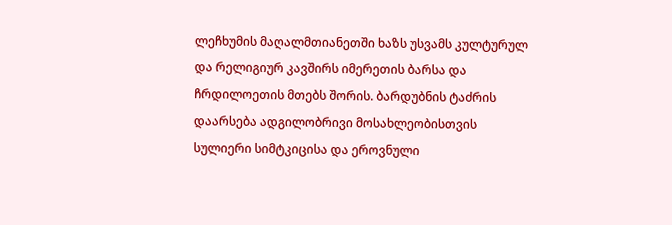ლეჩხუმის მაღალმთიანეთში ხაზს უსვამს კულტურულ და რელიგიურ კავშირს იმერეთის ბარსა და ჩრდილოეთის მთებს შორის. ბარდუბნის ტაძრის დაარსება ადგილობრივი მოსახლეობისთვის სულიერი სიმტკიცისა და ეროვნული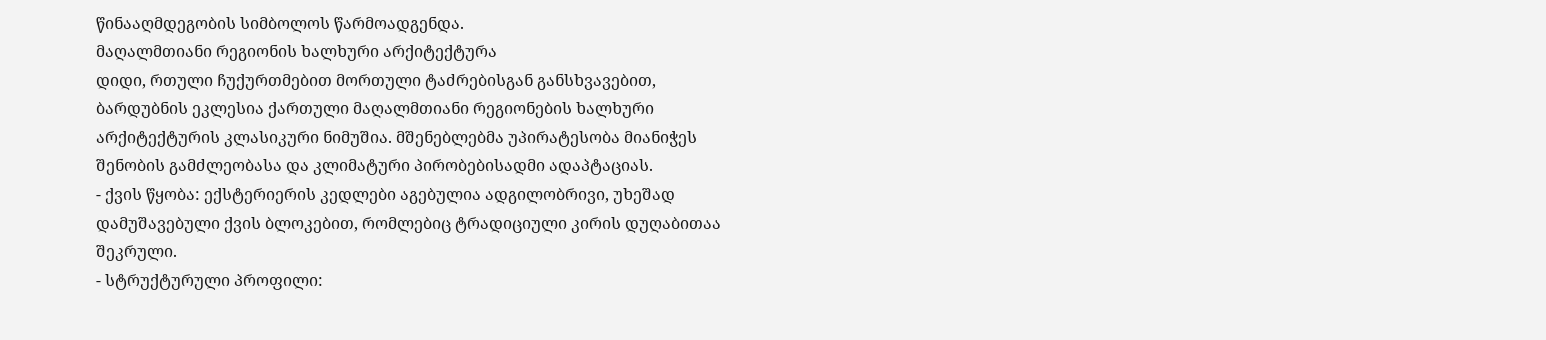წინააღმდეგობის სიმბოლოს წარმოადგენდა.
მაღალმთიანი რეგიონის ხალხური არქიტექტურა
დიდი, რთული ჩუქურთმებით მორთული ტაძრებისგან განსხვავებით, ბარდუბნის ეკლესია ქართული მაღალმთიანი რეგიონების ხალხური არქიტექტურის კლასიკური ნიმუშია. მშენებლებმა უპირატესობა მიანიჭეს შენობის გამძლეობასა და კლიმატური პირობებისადმი ადაპტაციას.
- ქვის წყობა: ექსტერიერის კედლები აგებულია ადგილობრივი, უხეშად დამუშავებული ქვის ბლოკებით, რომლებიც ტრადიციული კირის დუღაბითაა შეკრული.
- სტრუქტურული პროფილი: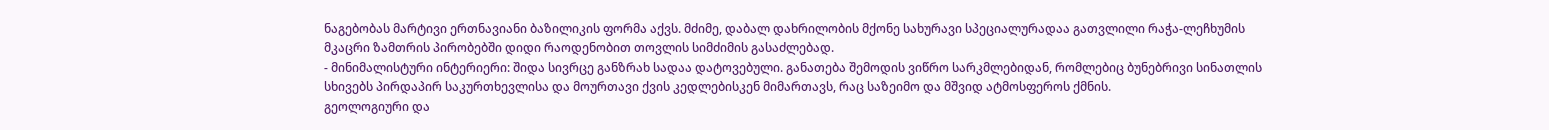ნაგებობას მარტივი ერთნავიანი ბაზილიკის ფორმა აქვს. მძიმე, დაბალ დახრილობის მქონე სახურავი სპეციალურადაა გათვლილი რაჭა-ლეჩხუმის მკაცრი ზამთრის პირობებში დიდი რაოდენობით თოვლის სიმძიმის გასაძლებად.
- მინიმალისტური ინტერიერი: შიდა სივრცე განზრახ სადაა დატოვებული. განათება შემოდის ვიწრო სარკმლებიდან, რომლებიც ბუნებრივი სინათლის სხივებს პირდაპირ საკურთხევლისა და მოურთავი ქვის კედლებისკენ მიმართავს, რაც საზეიმო და მშვიდ ატმოსფეროს ქმნის.
გეოლოგიური და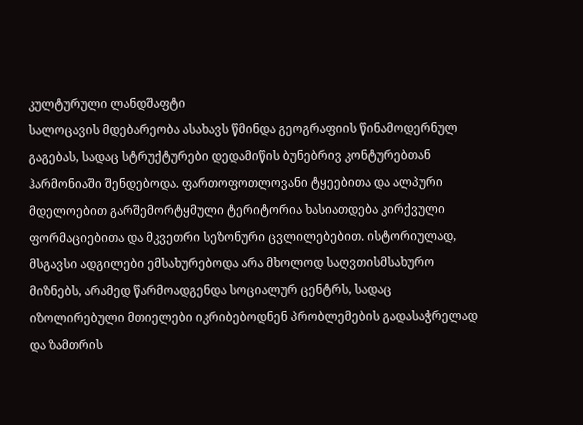კულტურული ლანდშაფტი
სალოცავის მდებარეობა ასახავს წმინდა გეოგრაფიის წინამოდერნულ გაგებას, სადაც სტრუქტურები დედამიწის ბუნებრივ კონტურებთან ჰარმონიაში შენდებოდა. ფართოფოთლოვანი ტყეებითა და ალპური მდელოებით გარშემორტყმული ტერიტორია ხასიათდება კირქვული ფორმაციებითა და მკვეთრი სეზონური ცვლილებებით. ისტორიულად, მსგავსი ადგილები ემსახურებოდა არა მხოლოდ საღვთისმსახურო მიზნებს, არამედ წარმოადგენდა სოციალურ ცენტრს, სადაც იზოლირებული მთიელები იკრიბებოდნენ პრობლემების გადასაჭრელად და ზამთრის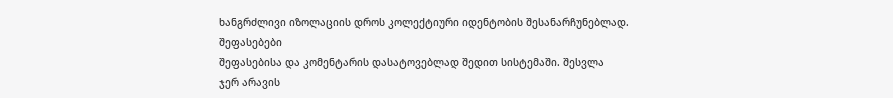ხანგრძლივი იზოლაციის დროს კოლექტიური იდენტობის შესანარჩუნებლად.
შეფასებები
შეფასებისა და კომენტარის დასატოვებლად შედით სისტემაში. შესვლა
ჯერ არავის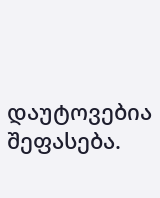დაუტოვებია შეფასება.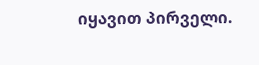იყავით პირველი.